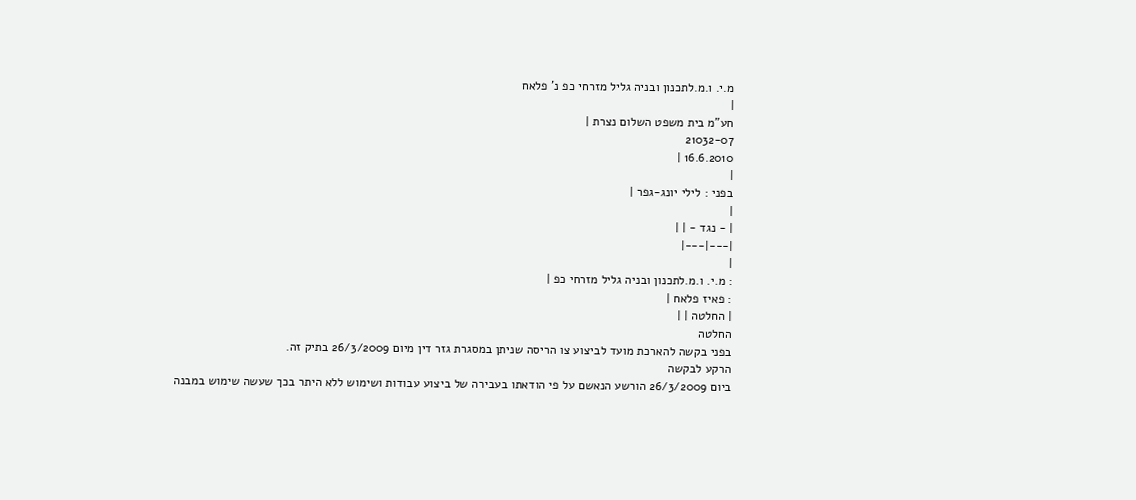מ.י. ו.מ.לתכנון ובניה גליל מזרחי כפ נ' פלאח
|
חע"מ בית משפט השלום נצרת |
21032-07
16.6.2010 |
|
בפני : לילי יונג-גפר |
|
| - נגד - | |
|---|---|
|
: מ.י. ו.מ.לתכנון ובניה גליל מזרחי כפ |
: פאיז פלאח |
| החלטה | |
החלטה
בפני בקשה להארכת מועד לביצוע צו הריסה שניתן במסגרת גזר דין מיום 26/3/2009 בתיק זה.
הרקע לבקשה
ביום 26/3/2009 הורשע הנאשם על פי הודאתו בעבירה של ביצוע עבודות ושימוש ללא היתר בכך שעשה שימוש במבנה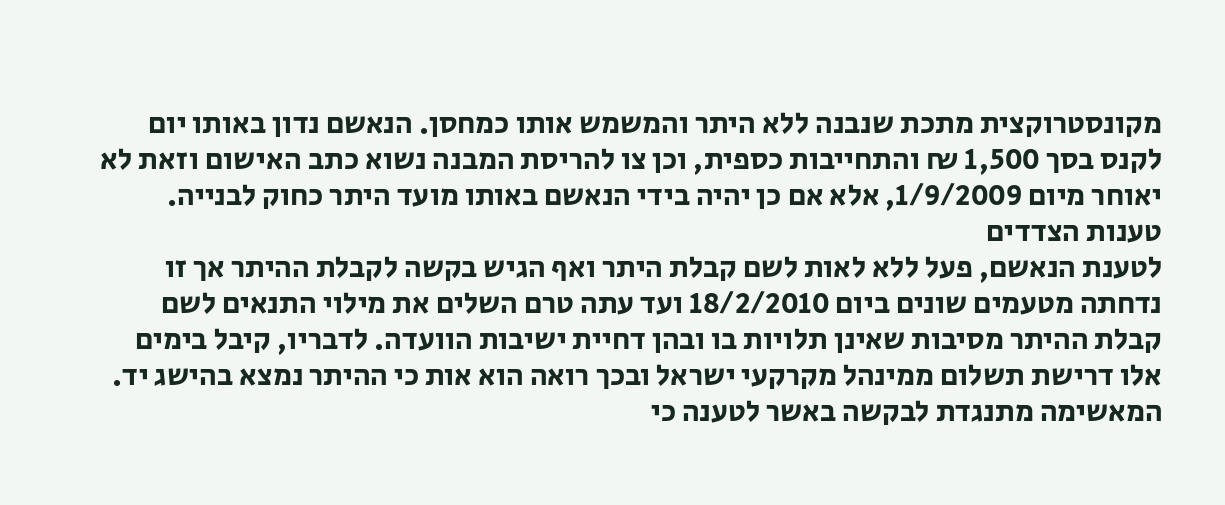מקונסטרוקצית מתכת שנבנה ללא היתר והמשמש אותו כמחסן. הנאשם נדון באותו יום לקנס בסך 1,500 ₪ והתחייבות כספית, וכן צו להריסת המבנה נשוא כתב האישום וזאת לא יאוחר מיום 1/9/2009, אלא אם כן יהיה בידי הנאשם באותו מועד היתר כחוק לבנייה.
טענות הצדדים
לטענת הנאשם, פעל ללא לאות לשם קבלת היתר ואף הגיש בקשה לקבלת ההיתר אך זו נדחתה מטעמים שונים ביום 18/2/2010 ועד עתה טרם השלים את מילוי התנאים לשם קבלת ההיתר מסיבות שאינן תלויות בו ובהן דחיית ישיבות הוועדה. לדבריו, קיבל בימים אלו דרישת תשלום ממינהל מקרקעי ישראל ובכך רואה הוא אות כי ההיתר נמצא בהישג יד.
המאשימה מתנגדת לבקשה באשר לטענה כי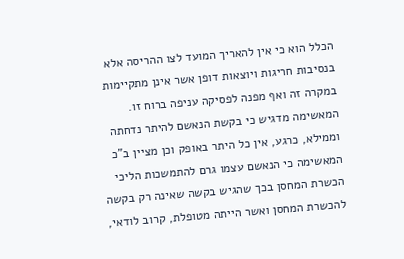הכלל הוא כי אין להאריך המועד לצו ההריסה אלא בנסיבות חריגות ויוצאות דופן אשר אינן מתקיימות במקרה זה ואף מפנה לפסיקה עניפה ברוח זו. המאשימה מדגיש כי בקשת הנאשם להיתר נדחתה וממילא, כרגע, אין כל היתר באופק וכן מציין ב"כ המאשימה כי הנאשם עצמו גרם להתמשכות הליכי הכשרת המחסן בכך שהגיש בקשה שאינה רק בקשה להכשרת המחסן ואשר הייתה מטופלת, קרוב לודאי,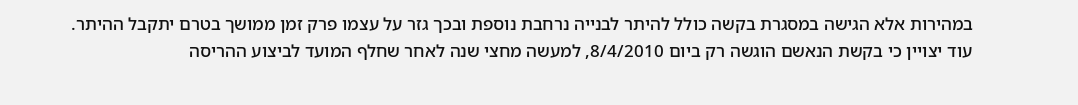במהירות אלא הגישה במסגרת בקשה כולל להיתר לבנייה נרחבת נוספת ובכך גזר על עצמו פרק זמן ממושך בטרם יתקבל ההיתר.
עוד יצויין כי בקשת הנאשם הוגשה רק ביום 8/4/2010, למעשה מחצי שנה לאחר שחלף המועד לביצוע ההריסה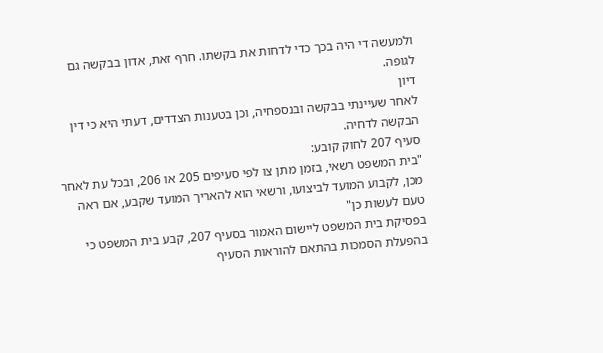ולמעשה די היה בכך כדי לדחות את בקשתו. חרף זאת, אדון בבקשה גם לגופה.
דיון
לאחר שעיינתי בבקשה ובנספחיה, וכן בטענות הצדדים, דעתי היא כי דין הבקשה לדחיה.
סעיף 207 לחוק קובע:
"בית המשפט רשאי, בזמן מתן צו לפי סעיפים 205 או 206, ובכל עת לאחר מכן, לקבוע המועד לביצועו, ורשאי הוא להאריך המועד שקבע, אם ראה טעם לעשות כן"
בפסיקת בית המשפט ליישום האמור בסעיף 207, קבע בית המשפט כי בהפעלת הסמכות בהתאם להוראות הסעיף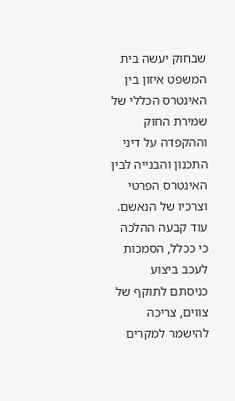שבחוק יעשה בית המשפט איזון בין האינטרס הכללי של שמירת החוק וההקפדה על דיני התכנון והבנייה לבין האינטרס הפרטי וצרכיו של הנאשם.
עוד קבעה ההלכה כי ככלל, הסמכות לעכב ביצוע כניסתם לתוקף של צווים, צריכה להישמר למקרים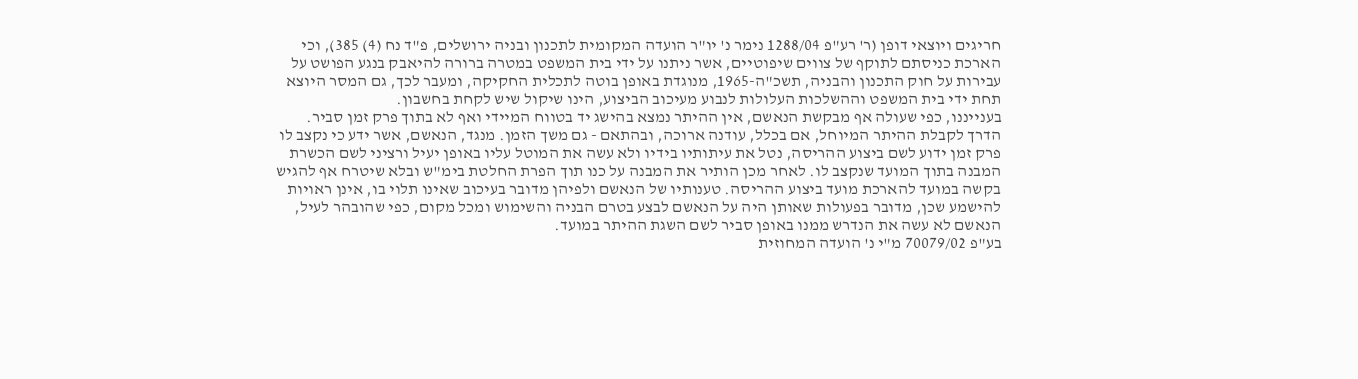חריגים ויוצאי דופן (ר' רע"פ 1288/04 נימר נ' יו"ר הועדה המקומית לתכנון ובניה ירושלים, פ"ד נח (4) 385), וכי הארכת כניסתם לתוקף של צווים שיפוטיים, אשר ניתנו על ידי בית המשפט במטרה ברורה להיאבק בנגע הפושט על עבירות על חוק התכנון והבניה, תשכ"ה-1965, מנוגדת באופן בוטה לתכלית החקיקה, ומעבר לכך, גם המסר היוצא תחת ידי בית המשפט וההשלכות העלולות לנבוע מעיכוב הביצוע, הינו שיקול שיש לקחת בחשבון.
בענייננו, כפי שעולה אף מבקשת הנאשם, אין ההיתר נמצא בהישג יד בטווח המיידי ואף לא בתוך פרק זמן סביר. הדרך לקבלת ההיתר המיוחל, אם בכלל, עודנה ארוכה, ובהתאם - גם משך הזמן. מנגד, הנאשם, אשר ידע כי נקצב לו פרק זמן ידוע לשם ביצוע ההריסה, נטל את עיתותיו בידיו ולא עשה את המוטל עליו באופן יעיל ורציני לשם הכשרת המבנה בתוך המועד שנקצב לו. לאחר מכן הותיר את המבנה על כנו תוך הפרת החלטת בימ"ש ובלא שיטרח אף להגיש בקשה במועד להארכת מועד ביצוע ההריסה. טענותיו של הנאשם ולפיהן מדובר בעיכוב שאינו תלוי בו, אינן ראויות להישמע שכן, מדובר בפעולות שאותן היה על הנאשם לבצע בטרם הבניה והשימוש ומכל מקום, כפי שהובהר לעיל, הנאשם לא עשה את הנדרש ממנו באופן סביר לשם השגת ההיתר במועד.
בע"פ 70079/02 מ"י נ' הועדה המחוזית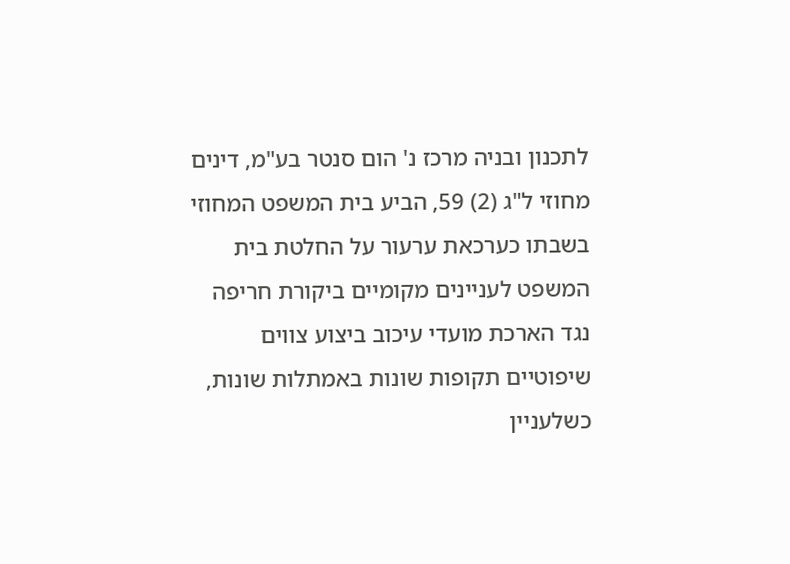לתכנון ובניה מרכז נ' הום סנטר בע"מ, דינים מחוזי ל"ג (2) 59, הביע בית המשפט המחוזי בשבתו כערכאת ערעור על החלטת בית המשפט לעניינים מקומיים ביקורת חריפה נגד הארכת מועדי עיכוב ביצוע צווים שיפוטיים תקופות שונות באמתלות שונות, כשלעניין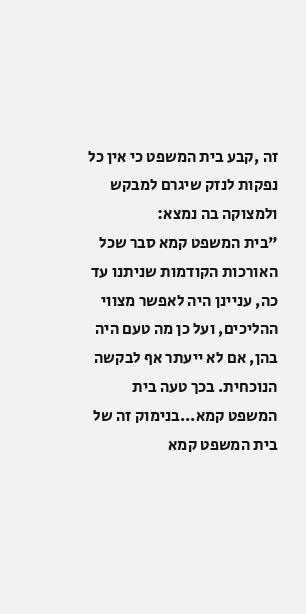זה ,קבע בית המשפט כי אין כל נפקות לנזק שיגרם למבקש ולמצוקה בה נמצא:
"בית המשפט קמא סבר שכל האורכות הקודמות שניתנו עד כה, עניינן היה לאפשר מצווי ההליכים, ועל כן מה טעם היה בהן, אם לא ייעתר אף לבקשה הנוכחית. בכך טעה בית המשפט קמא...בנימוק זה של בית המשפט קמא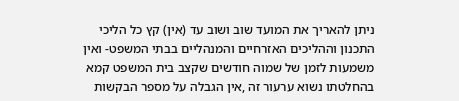ניתן להאריך את המועד שוב ושוב עד (אין) קץ כל הליכי התכנון וההליכים האזרחיים והמנהליים בבתי המשפט- ואין משמעות לזמן של שמוה חודשים שקצב בית המשפט קמא בהחלטתו נשוא ערעור זה ,אין הגבלה על מספר הבקשות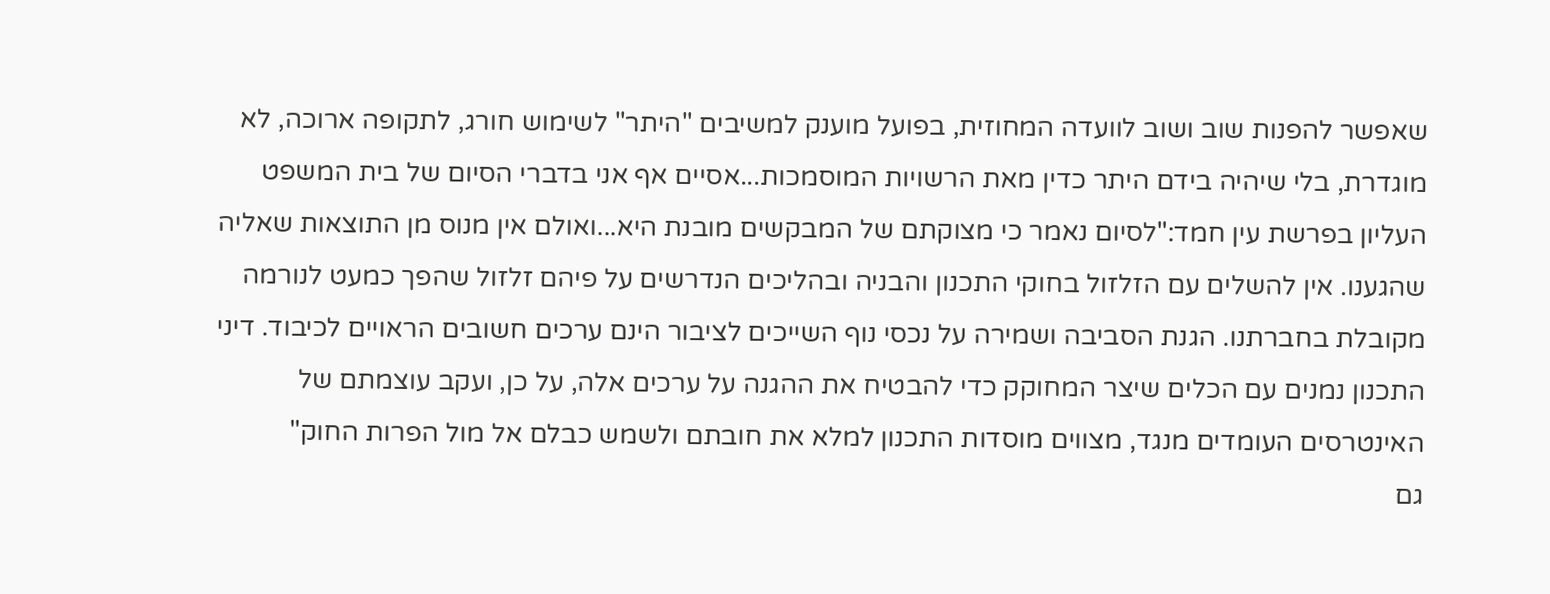שאפשר להפנות שוב ושוב לוועדה המחוזית, בפועל מוענק למשיבים "היתר" לשימוש חורג, לתקופה ארוכה, לא מוגדרת, בלי שיהיה בידם היתר כדין מאת הרשויות המוסמכות...אסיים אף אני בדברי הסיום של בית המשפט העליון בפרשת עין חמד:"לסיום נאמר כי מצוקתם של המבקשים מובנת היא...ואולם אין מנוס מן התוצאות שאליה שהגענו. אין להשלים עם הזלזול בחוקי התכנון והבניה ובהליכים הנדרשים על פיהם זלזול שהפך כמעט לנורמה מקובלת בחברתנו. הגנת הסביבה ושמירה על נכסי נוף השייכים לציבור הינם ערכים חשובים הראויים לכיבוד. דיני התכנון נמנים עם הכלים שיצר המחוקק כדי להבטיח את ההגנה על ערכים אלה, על כן, ועקב עוצמתם של האינטרסים העומדים מנגד, מצווים מוסדות התכנון למלא את חובתם ולשמש כבלם אל מול הפרות החוק"
גם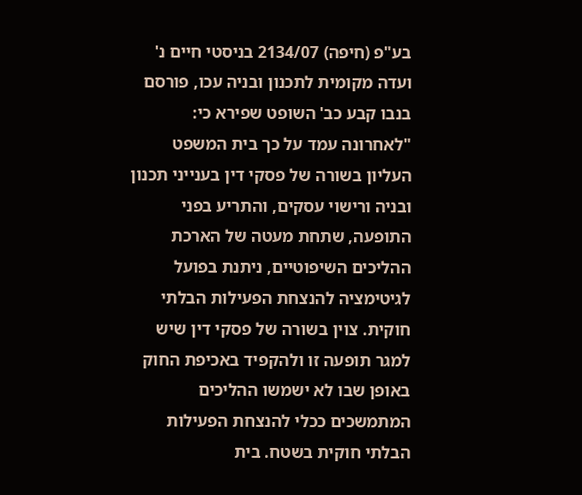בע"פ (חיפה) 2134/07 בניסטי חיים נ' ועדה מקומית לתכנון ובניה עכו, פורסם בנבו קבע כב' השופט שפירא כי:
"לאחרונה עמד על כך בית המשפט העליון בשורה של פסקי דין בענייני תכנון ובניה ורישוי עסקים, והתריע בפני התופעה, שתחת מעטה של הארכת ההליכים השיפוטיים, ניתנת בפועל לגיטימציה להנצחת הפעילות הבלתי חוקית. צוין בשורה של פסקי דין שיש למגר תופעה זו ולהקפיד באכיפת החוק באופן שבו לא ישמשו ההליכים המתמשכים ככלי להנצחת הפעילות הבלתי חוקית בשטח. בית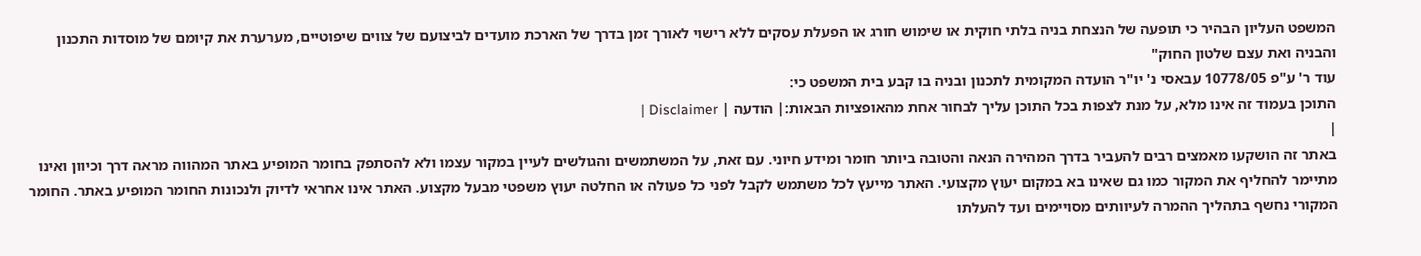המשפט העליון הבהיר כי תופעה של הנצחת בניה בלתי חוקית או שימוש חורג או הפעלת עסקים ללא רישוי לאורך זמן בדרך של הארכת מועדים לביצועם של צווים שיפוטיים, מערערת את קיומם של מוסדות התכנון והבניה ואת עצם שלטון החוק"
עוד ר' ע"פ 10778/05 עבאסי נ' יו"ר הועדה המקומית לתכנון ובניה בו קבע בית המשפט כי:
התוכן בעמוד זה אינו מלא, על מנת לצפות בכל התוכן עליך לבחור אחת מהאופציות הבאות:| הודעה | Disclaimer |
|
באתר זה הושקעו מאמצים רבים להעביר בדרך המהירה הנאה והטובה ביותר חומר ומידע חיוני. עם זאת, על המשתמשים והגולשים לעיין במקור עצמו ולא להסתפק בחומר המופיע באתר המהווה מראה דרך וכיוון ואינו מתיימר להחליף את המקור כמו גם שאינו בא במקום יעוץ מקצועי. האתר מייעץ לכל משתמש לקבל לפני כל פעולה או החלטה יעוץ משפטי מבעל מקצוע. האתר אינו אחראי לדיוק ולנכונות החומר המופיע באתר. החומר המקורי נחשף בתהליך ההמרה לעיוותים מסויימים ועד להעלתו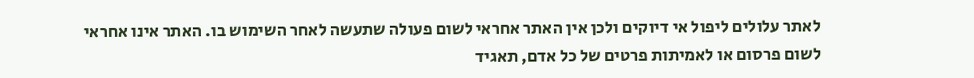לאתר עלולים ליפול אי דיוקים ולכן אין האתר אחראי לשום פעולה שתעשה לאחר השימוש בו. האתר אינו אחראי לשום פרסום או לאמיתות פרטים של כל אדם, תאגיד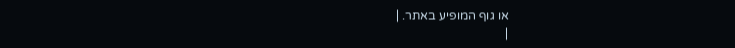או גוף המופיע באתר. |
|